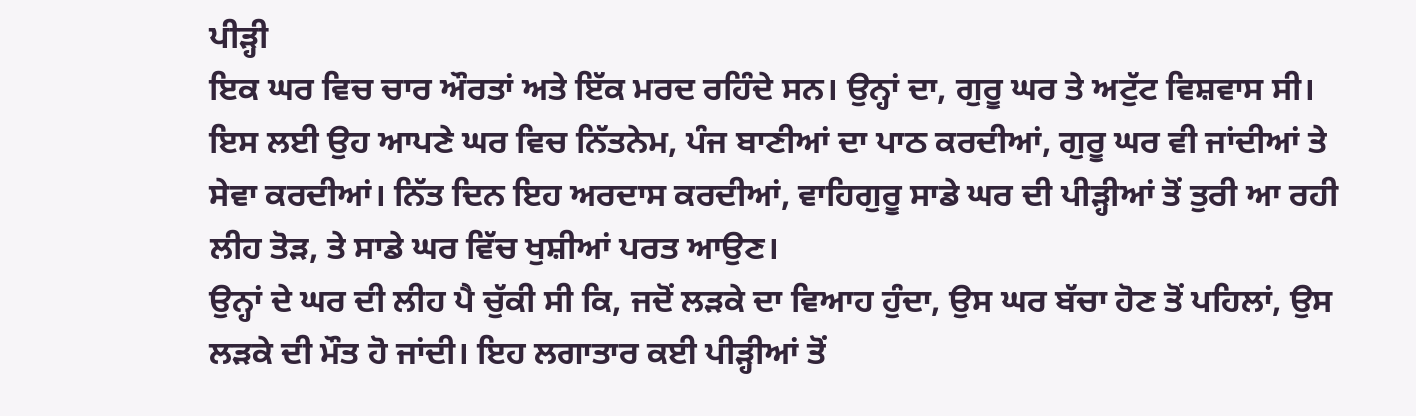ਪੀੜ੍ਹੀ
ਇਕ ਘਰ ਵਿਚ ਚਾਰ ਔਰਤਾਂ ਅਤੇ ਇੱਕ ਮਰਦ ਰਹਿੰਦੇ ਸਨ। ਉਨ੍ਹਾਂ ਦਾ, ਗੁਰੂ ਘਰ ਤੇ ਅਟੁੱਟ ਵਿਸ਼ਵਾਸ ਸੀ। ਇਸ ਲਈ ਉਹ ਆਪਣੇ ਘਰ ਵਿਚ ਨਿੱਤਨੇਮ, ਪੰਜ ਬਾਣੀਆਂ ਦਾ ਪਾਠ ਕਰਦੀਆਂ, ਗੁਰੂ ਘਰ ਵੀ ਜਾਂਦੀਆਂ ਤੇ ਸੇਵਾ ਕਰਦੀਆਂ। ਨਿੱਤ ਦਿਨ ਇਹ ਅਰਦਾਸ ਕਰਦੀਆਂ, ਵਾਹਿਗੁਰੂ ਸਾਡੇ ਘਰ ਦੀ ਪੀੜ੍ਹੀਆਂ ਤੋਂ ਤੁਰੀ ਆ ਰਹੀ ਲੀਹ ਤੋੜ, ਤੇ ਸਾਡੇ ਘਰ ਵਿੱਚ ਖੁਸ਼ੀਆਂ ਪਰਤ ਆਉਣ।
ਉਨ੍ਹਾਂ ਦੇ ਘਰ ਦੀ ਲੀਹ ਪੈ ਚੁੱਕੀ ਸੀ ਕਿ, ਜਦੋਂ ਲੜਕੇ ਦਾ ਵਿਆਹ ਹੁੰਦਾ, ਉਸ ਘਰ ਬੱਚਾ ਹੋਣ ਤੋਂ ਪਹਿਲਾਂ, ਉਸ ਲੜਕੇ ਦੀ ਮੌਤ ਹੋ ਜਾਂਦੀ। ਇਹ ਲਗਾਤਾਰ ਕਈ ਪੀੜ੍ਹੀਆਂ ਤੋਂ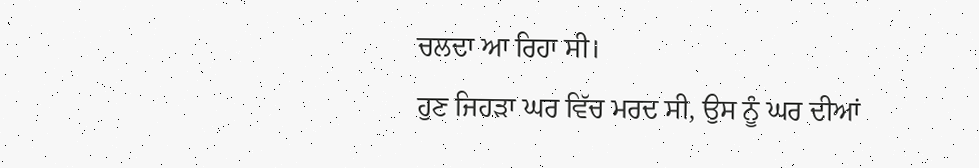ਚਲਦਾ ਆ ਰਿਹਾ ਸੀ।
ਹੁਣ ਜਿਹੜਾ ਘਰ ਵਿੱਚ ਮਰਦ ਸੀ, ਉਸ ਨੂੰ ਘਰ ਦੀਆਂ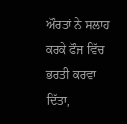ਔਰਤਾਂ ਨੇ ਸਲਾਹ ਕਰਕੇ ਫੌਜ ਵਿੱਚ ਭਰਤੀ ਕਰਵਾ ਦਿੱਤਾ,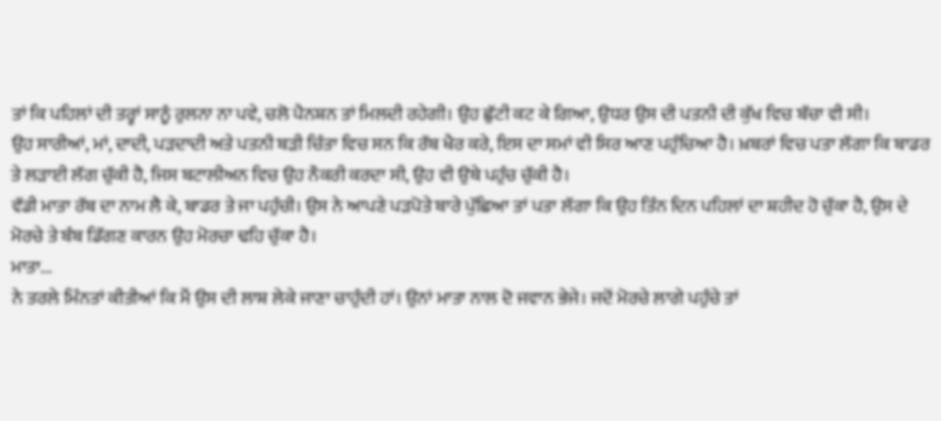ਤਾਂ ਕਿ ਪਹਿਲਾਂ ਦੀ ਤਰ੍ਹਾਂ ਸਾਨੂੰ ਰੁਲਨਾ ਨਾ ਪਵੇ, ਚਲੋ ਪੈਨਸ਼ਨ ਤਾਂ ਮਿਲਦੀ ਰਹੇਗੀ। ਉਹ ਛੁੱਟੀ ਕਟ ਕੇ ਗਿਆ, ਉਧਰ ਉਸ ਦੀ ਪਤਨੀ ਦੀ ਕੁੱਖ ਵਿਚ ਬੱਚਾ ਵੀ ਸੀ।
ਉਹ ਸਾਰੀਆਂ, ਮਾਂ, ਦਾਦੀ, ਪੜਦਾਦੀ ਅਤੇ ਪਤਨੀ ਬੜੀ ਚਿੰਤਾ ਵਿਚ ਸਨ ਕਿ ਰੱਬ ਖੈਰ ਕਰੇ, ਇਸ ਦਾ ਸਮਾਂ ਵੀ ਸਿਰ ਆਣ ਪਹੁੰਚਿਆ ਹੈ। ਖ਼ਬਰਾਂ ਵਿਚ ਪਤਾ ਲੱਗਾ ਕਿ ਬਾਡਰ ਤੇ ਲੜਾਈ ਲੱਗ ਚੁੱਕੀ ਹੈ, ਜਿਸ ਬਟਾਲੀਅਨ ਵਿਚ ਉਹ ਨੌਕਰੀ ਕਰਦਾ ਸੀ, ਉਹ ਵੀ ਉਥੇ ਪਹੁੰਚ ਚੁੱਕੀ ਹੈ।
ਵੱਡੀ ਮਾਤਾ ਰੱਬ ਦਾ ਨਾਮ ਲੈ ਕੇ, ਬਾਡਰ ਤੇ ਜਾ ਪਹੁੰਚੀ। ਉਸ ਨੇ ਆਪਣੇ ਪੜਪੋਤੇ ਬਾਰੇ ਪੁੱਛਿਆ ਤਾਂ ਪਤਾ ਲੱਗਾ ਕਿ ਉਹ ਤਿੰਨ ਦਿਨ ਪਹਿਲਾਂ ਦਾ ਸ਼ਹੀਦ ਹੋ ਚੁੱਕਾ ਹੈ, ਉਸ ਦੇ ਮੋਰਚੇ ਤੇ ਬੰਬ ਡਿੱਗਣ ਕਾਰਨ ਉਹ ਮੋਰਚਾ ਢਹਿ ਚੁੱਕਾ ਹੈ।
ਮਾਤਾ...
ਨੇ ਤਰਲੇ ਮਿੰਨਤਾਂ ਕੀਤੀਆਂ ਕਿ ਮੈਂ ਉਸ ਦੀ ਲਾਸ਼ ਲੇਕੇ ਜਾਣਾ ਚਾਹੁੰਦੀ ਹਾਂ। ਉਨਾਂ ਮਾਤਾ ਨਾਲ ਦੋ ਜਵਾਨ ਭੇਜੇ। ਜਦੋਂ ਮੋਰਚੇ ਲਾਗੇ ਪਹੁੰਚੇ ਤਾਂ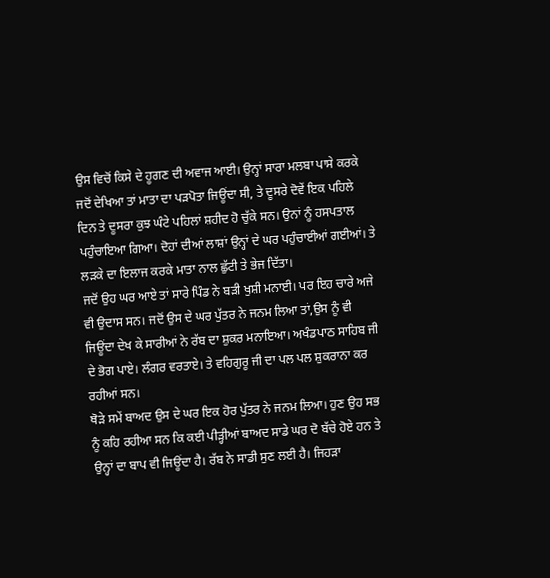ਉਸ ਵਿਚੋਂ ਕਿਸੇ ਦੇ ਹੂਗਣ ਦੀ ਅਵਾਜ ਆਈ। ਉਨ੍ਹਾਂ ਸਾਰਾ ਮਲਬਾ ਪਾਸੇ ਕਰਕੇ ਜਦੋਂ ਦੇਖਿਆ ਤਾਂ ਮਾਤਾ ਦਾ ਪੜਪੋਤਾ ਜਿਊਂਦਾ ਸੀ, ਤੇ ਦੂਸਰੇ ਦੋਵੇਂ ਇਕ ਪਹਿਲੇ ਦਿਨ ਤੇ ਦੂਸਰਾ ਕੁਝ ਘੰਟੇ ਪਹਿਲਾਂ ਸ਼ਹੀਦ ਹੋ ਚੁੱਕੇ ਸਨ। ਉਨਾਂ ਨੂੰ ਹਸਪਤਾਲ ਪਹੁੰਚਾਇਆ ਗਿਆ। ਦੋਹਾਂ ਦੀਆਂ ਲਾਸ਼ਾਂ ਉਨ੍ਹਾਂ ਦੇ ਘਰ ਪਹੁੰਚਾਈਆਂ ਗਈਆਂ। ਤੇ ਲੜਕੇ ਦਾ ਇਲਾਜ ਕਰਕੇ ਮਾਤਾ ਨਾਲ ਛੁੱਟੀ ਤੇ ਭੇਜ ਦਿੱਤਾ।
ਜਦੋਂ ਉਹ ਘਰ ਆਏ ਤਾਂ ਸਾਰੇ ਪਿੰਡ ਨੇ ਬੜੀ ਖੁਸ਼ੀ ਮਨਾਈ। ਪਰ ਇਹ ਚਾਰੇ ਅਜੇ ਵੀ ਉਦਾਸ ਸਨ। ਜਦੋਂ ਉਸ ਦੇ ਘਰ ਪੁੱਤਰ ਨੇ ਜਨਮ ਲਿਆ ਤਾਂ,ਉਸ ਨੂੰ ਵੀ ਜਿਊਂਦਾ ਦੇਖ ਕੇ ਸਾਰੀਆਂ ਨੇ ਰੱਬ ਦਾ ਸ਼ੁਕਰ ਮਨਾਇਆ। ਅਖੰਡਪਾਠ ਸਾਹਿਬ ਜੀ ਦੇ ਭੋਗ ਪਾਏ। ਲੰਗਰ ਵਰਤਾਏ। ਤੇ ਵਹਿਗੁਰੂ ਜੀ ਦਾ ਪਲ ਪਲ ਸ਼ੁਕਰਾਨਾ ਕਰ ਰਹੀਆਂ ਸਨ।
ਥੋੜੇ ਸਮੇਂ ਬਾਅਦ ਉਸ ਦੇ ਘਰ ਇਕ ਹੋਰ ਪੁੱਤਰ ਨੇ ਜਨਮ ਲਿਆ। ਹੁਣ ਉਹ ਸਭ ਨੂੰ ਕਹਿ ਰਹੀਆ ਸਨ ਕਿ ਕਈ ਪੀੜ੍ਹੀਆਂ ਬਾਅਦ ਸਾਡੇ ਘਰ ਦੋ ਬੱਚੇ ਹੋਏ ਹਨ ਤੇ ਉਨ੍ਹਾਂ ਦਾ ਬਾਪ ਵੀ ਜਿਊਂਦਾ ਹੈ। ਰੱਬ ਨੇ ਸਾਡੀ ਸੁਣ ਲਈ ਹੈ। ਜਿਹੜਾ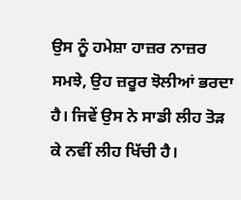ਉਸ ਨੂੰ ਹਮੇਸ਼ਾ ਹਾਜ਼ਰ ਨਾਜ਼ਰ ਸਮਝੇ, ਉਹ ਜ਼ਰੂਰ ਝੋਲੀਆਂ ਭਰਦਾ ਹੈ। ਜਿਵੇਂ ਉਸ ਨੇ ਸਾਡੀ ਲੀਹ ਤੋੜ ਕੇ ਨਵੀਂ ਲੀਹ ਖਿੱਚੀ ਹੈ।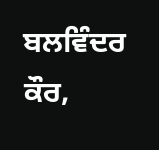ਬਲਵਿੰਦਰ ਕੌਰ,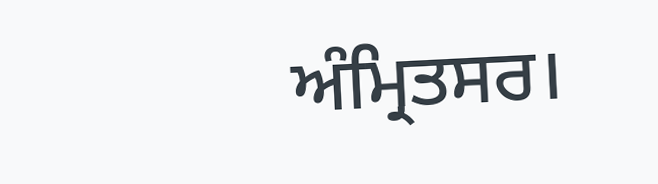ਅੰਮ੍ਰਿਤਸਰ।